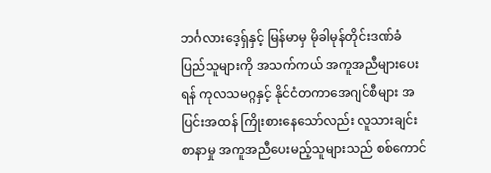ဘင်္ဂလားဒေ့ရှ်နှင့် မြန်မာမှ မိုခါမုန်တိုင်းဒဏ်ခံ ပြည်သူများကို အသက်ကယ် အကူအညီများပေးရန် ကုလသမဂ္ဂနှင့် နိုင်ငံတကာအေဂျင်စီများ အပြင်းအထန် ကြိုးစားနေသော်လည်း လူသားချင်းစာနာမှု အကူအညီပေးမည့်သူများသည် စစ်ကောင်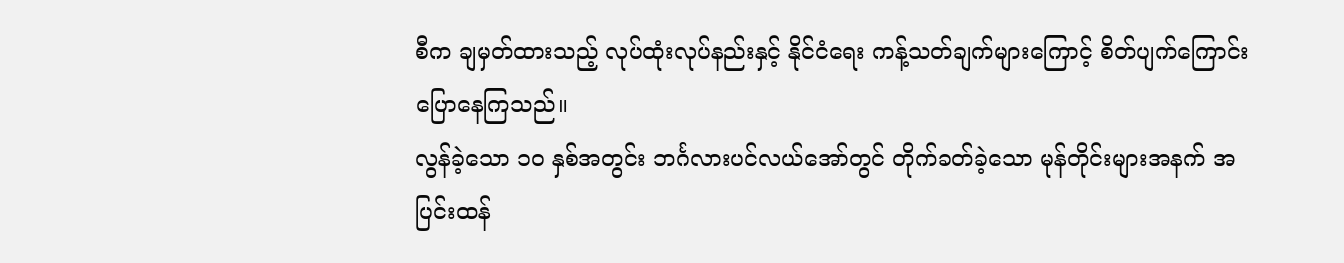စီက ချမှတ်ထားသည့် လုပ်ထုံးလုပ်နည်းနှင့် နိုင်ငံရေး ကန့်သတ်ချက်များကြောင့် စိတ်ပျက်ကြောင်း ပြောနေကြသည်။
လွန်ခဲ့သော ၁၀ နှစ်အတွင်း ဘင်္ဂလားပင်လယ်အော်တွင် တိုက်ခတ်ခဲ့သော မုန်တိုင်းများအနက် အပြင်းထန်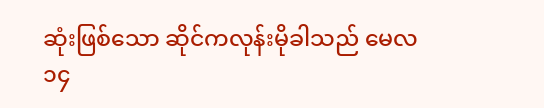ဆုံးဖြစ်သော ဆိုင်ကလုန်းမိုခါသည် မေလ ၁၄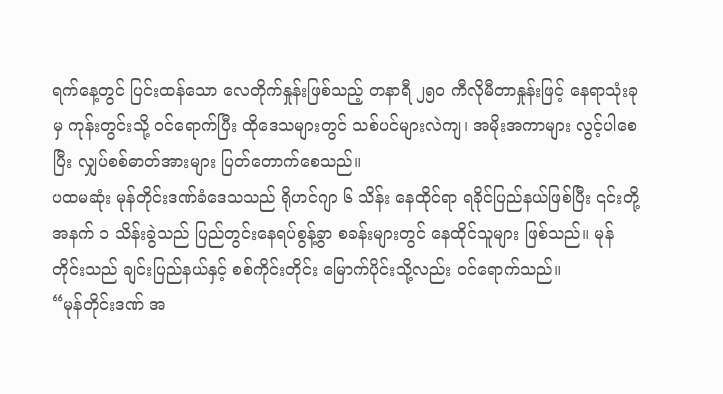ရက်နေ့တွင် ပြင်းထန်သော လေတိုက်နှုန်းဖြစ်သည့် တနာရီ ၂၅၀ ကီလိုမီတာနှုန်းဖြင့် နေရာသုံးခုမှ ကုန်းတွင်းသို့ ဝင်ရောက်ပြီး ထိုဒေသများတွင် သစ်ပင်များလဲကျ၊ အမိုးအကာများ လွင့်ပါစေပြီး လျှပ်စစ်ဓာတ်အားများ ပြတ်တောက်စေသည်။
ပထမဆုံး မုန်တိုင်းဒဏ်ခံဒေသသည် ရိုဟင်ဂျာ ၆ သိန်း နေထိုင်ရာ ရခိုင်ပြည်နယ်ဖြစ်ပြီး ၎င်းတို့အနက် ၁ သိန်းခွဲသည် ပြည်တွင်းနေရပ်စွန့်ခွာ စခန်းများတွင် နေထိုင်သူများ ဖြစ်သည်။ မုန်တိုင်းသည် ချင်းပြည်နယ်နှင့် စစ်ကိုင်းတိုင်း မြောက်ပိုင်းသို့လည်း ဝင်ရောက်သည်။
“မုန်တိုင်းဒဏ် အ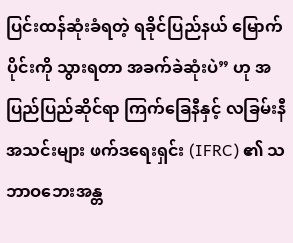ပြင်းထန်ဆုံးခံရတဲ့ ရခိုင်ပြည်နယ် မြောက်ပိုင်းကို သွားရတာ အခက်ခဲဆုံးပဲ” ဟု အပြည်ပြည်ဆိုင်ရာ ကြက်ခြေနီနှင့် လခြမ်းနီအသင်းများ ဖက်ဒရေးရှင်း (IFRC) ၏ သဘာဝဘေးအန္တ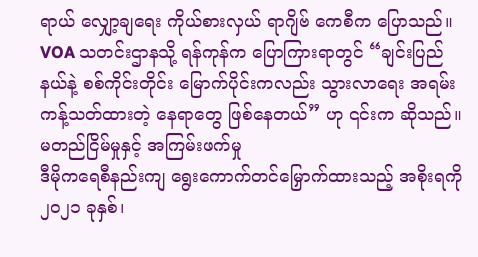ရာယ် လျှော့ချရေး ကိုယ်စားလှယ် ရာဂျိဗ် ကေစီက ပြောသည်။
VOA သတင်းဌာနသို့ ရန်ကုန်က ပြောကြားရာတွင် “ချင်းပြည်နယ်နဲ့ စစ်ကိုင်းတိုင်း မြောက်ပိုင်းကလည်း သွားလာရေး အရမ်း ကန့်သတ်ထားတဲ့ နေရာတွေ ဖြစ်နေတယ်” ဟု ၎င်းက ဆိုသည်။
မတည်ငြိမ်မှုနှင့် အကြမ်းဖက်မှု
ဒီမိုကရေစီနည်းကျ ရွေးကောက်တင်မြှောက်ထားသည့် အစိုးရကို ၂၀၂၁ ခုနှစ်၊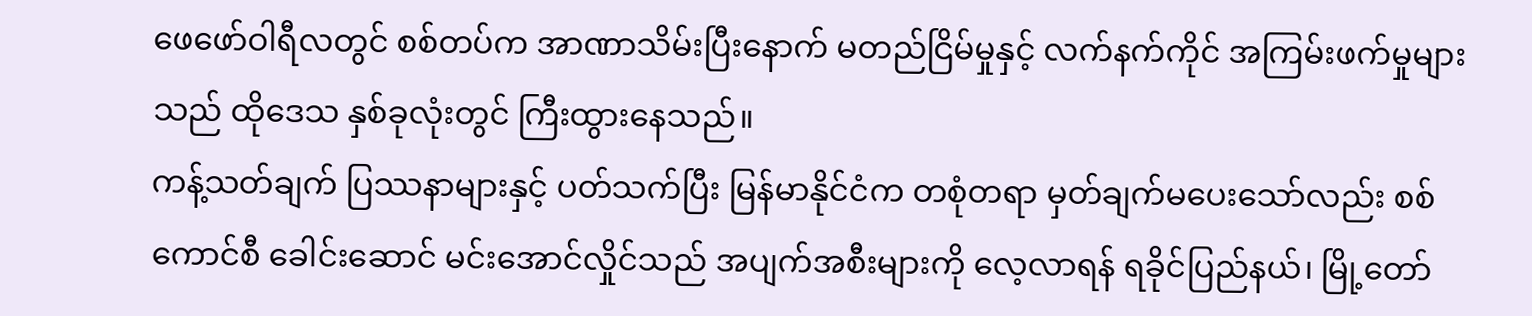ဖေဖော်ဝါရီလတွင် စစ်တပ်က အာဏာသိမ်းပြီးနောက် မတည်ငြိမ်မှုနှင့် လက်နက်ကိုင် အကြမ်းဖက်မှုများသည် ထိုဒေသ နှစ်ခုလုံးတွင် ကြီးထွားနေသည်။
ကန့်သတ်ချက် ပြဿနာများနှင့် ပတ်သက်ပြီး မြန်မာနိုင်ငံက တစုံတရာ မှတ်ချက်မပေးသော်လည်း စစ်ကောင်စီ ခေါင်းဆောင် မင်းအောင်လှိုင်သည် အပျက်အစီးများကို လေ့လာရန် ရခိုင်ပြည်နယ်၊ မြို့တော်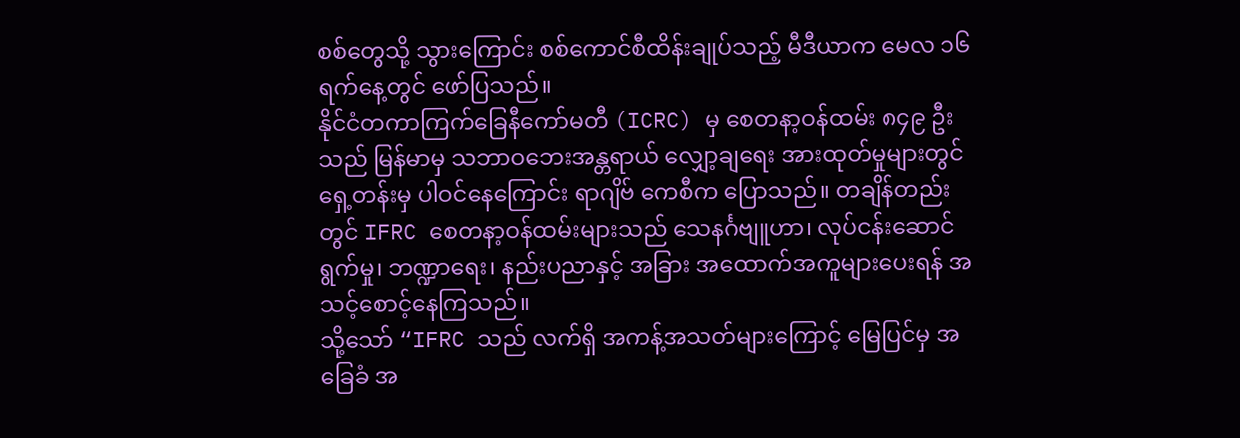စစ်တွေသို့ သွားကြောင်း စစ်ကောင်စီထိန်းချုပ်သည့် မီဒီယာက မေလ ၁၆ ရက်နေ့တွင် ဖော်ပြသည်။
နိုင်ငံတကာကြက်ခြေနီကော်မတီ (ICRC) မှ စေတနာ့ဝန်ထမ်း ၈၄၉ ဦး သည် မြန်မာမှ သဘာဝဘေးအန္တရာယ် လျှော့ချရေး အားထုတ်မှုများတွင် ရှေ့တန်းမှ ပါဝင်နေကြောင်း ရာဂျိဗ် ကေစီက ပြောသည်။ တချိန်တည်းတွင် IFRC စေတနာ့ဝန်ထမ်းများသည် သေနင်္ဂဗျူဟာ၊ လုပ်ငန်းဆောင်ရွက်မှု၊ ဘဏ္ဍာရေး၊ နည်းပညာနှင့် အခြား အထောက်အကူများပေးရန် အသင့်စောင့်နေကြသည်။
သို့သော် “IFRC သည် လက်ရှိ အကန့်အသတ်များကြောင့် မြေပြင်မှ အခြေခံ အ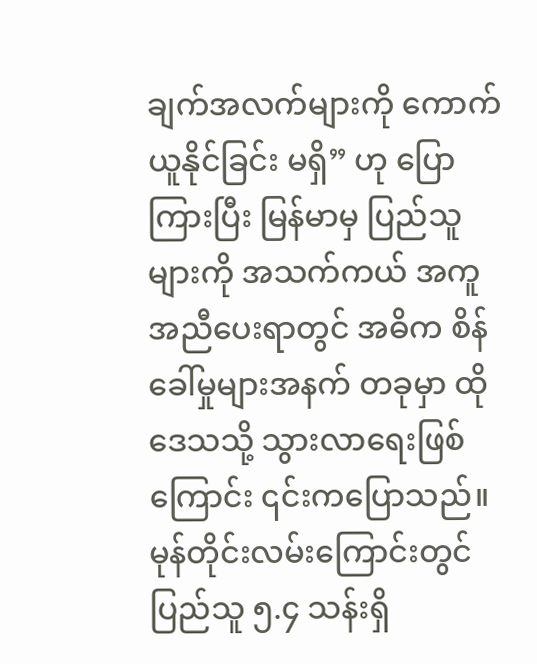ချက်အလက်များကို ကောက်ယူနိုင်ခြင်း မရှိ” ဟု ပြောကြားပြီး မြန်မာမှ ပြည်သူများကို အသက်ကယ် အကူအညီပေးရာတွင် အဓိက စိန်ခေါ်မှုများအနက် တခုမှာ ထိုဒေသသို့ သွားလာရေးဖြစ်ကြောင်း ၎င်းကပြောသည်။
မုန်တိုင်းလမ်းကြောင်းတွင် ပြည်သူ ၅.၄ သန်းရှိ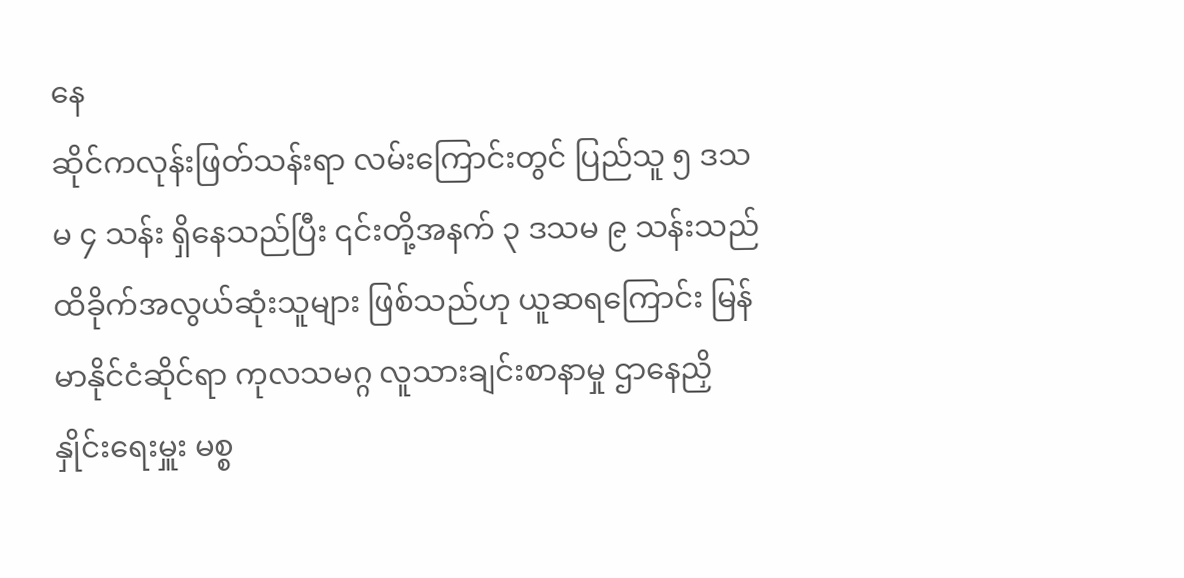နေ
ဆိုင်ကလုန်းဖြတ်သန်းရာ လမ်းကြောင်းတွင် ပြည်သူ ၅ ဒသမ ၄ သန်း ရှိနေသည်ပြီး ၎င်းတို့အနက် ၃ ဒသမ ၉ သန်းသည် ထိခိုက်အလွယ်ဆုံးသူများ ဖြစ်သည်ဟု ယူဆရကြောင်း မြန်မာနိုင်ငံဆိုင်ရာ ကုလသမဂ္ဂ လူသားချင်းစာနာမှု ဌာနေညှိနှိုင်းရေးမှူး မစ္စ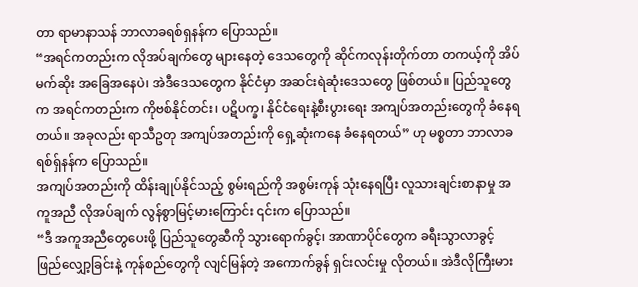တာ ရာမာနာသန် ဘာလာခရစ်ရှနန်က ပြောသည်။
“အရင်ကတည်းက လိုအပ်ချက်တွေ များနေတဲ့ ဒေသတွေကို ဆိုင်ကလုန်းတိုက်တာ တကယ့်ကို အိပ်မက်ဆိုး အခြေအနေပဲ၊ အဲဒီဒေသတွေက နိုင်ငံမှာ အဆင်းရဲဆုံးဒေသတွေ ဖြစ်တယ်။ ပြည်သူတွေက အရင်ကတည်းက ကိုဗစ်နိုင်တင်း၊ ပဋိပက္ခ၊ နိုင်ငံရေးနဲ့စီးပွားရေး အကျပ်အတည်းတွေကို ခံနေရတယ်။ အခုလည်း ရာသီဥတု အကျပ်အတည်းကို ရှေ့ဆုံးကနေ ခံနေရတယ်” ဟု မစ္စတာ ဘာလာခရစ်ရှ်နန်က ပြောသည်။
အကျပ်အတည်းကို ထိန်းချုပ်နိုင်သည့် စွမ်းရည်ကို အစွမ်းကုန် သုံးနေရပြီး လူသားချင်းစာနာမှု အကူအညီ လိုအပ်ချက် လွန်စွာမြင့်မားကြောင်း ၎င်းက ပြောသည်။
“ဒီ အကူအညီတွေပေးဖို့ ပြည်သူတွေဆီကို သွားရောက်ခွင့်၊ အာဏာပိုင်တွေက ခရီးသွာလာခွင့် ဖြည်လျှော့ခြင်းနဲ့ ကုန်စည်တွေကို လျင်မြန်တဲ့ အကောက်ခွန် ရှင်းလင်းမှု လိုတယ်။ အဲဒီလိုကြီးမား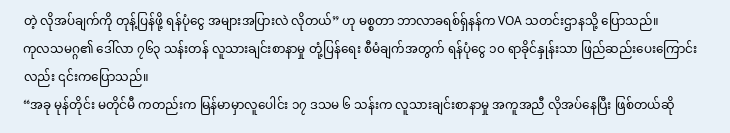တဲ့ လိုအပ်ချက်ကို တုန့်ပြန်ဖို့ ရန်ပုံငွေ အများအပြားလဲ လိုတယ်” ဟု မစ္စတာ ဘာလာခရစ်ရှ်နန်က VOA သတင်းဌာနသို့ ပြောသည်။
ကုလသမဂ္ဂ၏ ဒေါ်လာ ၇၆၃ သန်းတန် လူသားချင်းစာနာမှု တုံ့ပြန်ရေး စီမံချက်အတွက် ရန်ပုံငွေ ၁၀ ရာခိုင်နှုန်းသာ ဖြည်ဆည်းပေးကြောင်းလည်း ၎င်းကပြောသည်။
“အခု မုန်တိုင်း မတိုင်မီ ကတည်းက မြန်မာမှာလူပေါင်း ၁၇ ဒသမ ၆ သန်းက လူသားချင်းစာနာမှု အကူအညီ လိုအပ်နေပြီး ဖြစ်တယ်ဆို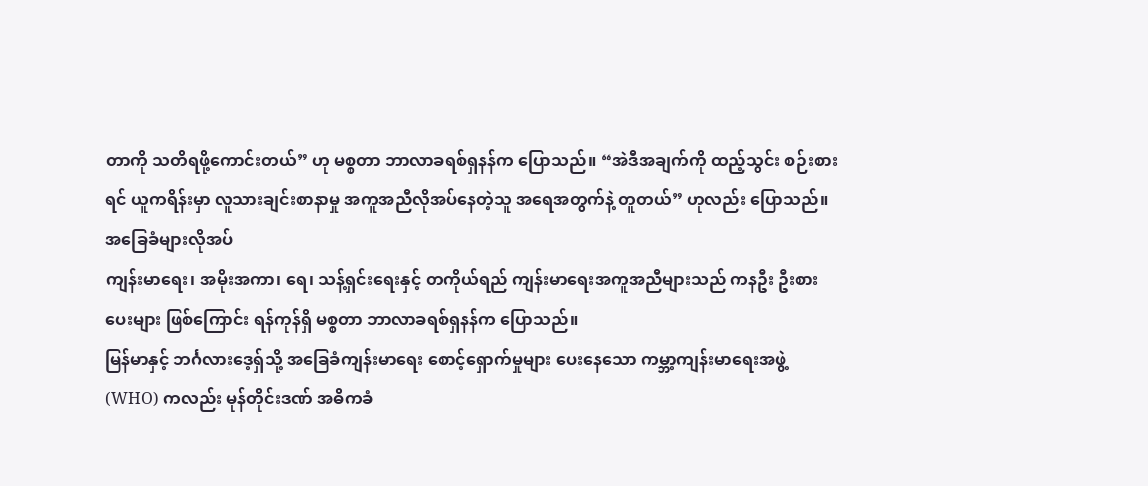တာကို သတိရဖို့ကောင်းတယ်” ဟု မစ္စတာ ဘာလာခရစ်ရှနန်က ပြောသည်။ “အဲဒီအချက်ကို ထည့်သွင်း စဉ်းစားရင် ယူကရိန်းမှာ လူသားချင်းစာနာမှု အကူအညီလိုအပ်နေတဲ့သူ အရေအတွက်နဲ့ တူတယ်” ဟုလည်း ပြောသည်။
အခြေခံများလိုအပ်
ကျန်းမာရေး၊ အမိုးအကာ၊ ရေ၊ သန့်ရှင်းရေးနှင့် တကိုယ်ရည် ကျန်းမာရေးအကူအညီများသည် ကနဦး ဦးစားပေးများ ဖြစ်ကြောင်း ရန်ကုန်ရှိ မစ္စတာ ဘာလာခရစ်ရှနန်က ပြောသည်။
မြန်မာနှင့် ဘင်္ဂလားဒေ့ရှ်သို့ အခြေခံကျန်းမာရေး စောင့်ရှောက်မှုများ ပေးနေသော ကမ္ဘာ့ကျန်းမာရေးအဖွဲ့ (WHO) ကလည်း မုန်တိုင်းဒဏ် အဓိကခံ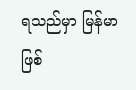ရသည်မှာ မြန်မာဖြစ်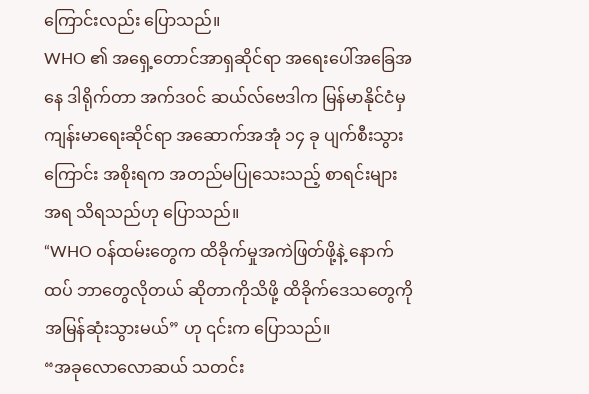ကြောင်းလည်း ပြောသည်။
WHO ၏ အရှေ့တောင်အာရှဆိုင်ရာ အရေးပေါ်အခြေအနေ ဒါရိုက်တာ အက်ဒဝင် ဆယ်လ်ဗေဒါက မြန်မာနိုင်ငံမှ ကျန်းမာရေးဆိုင်ရာ အဆောက်အအုံ ၁၄ ခု ပျက်စီးသွားကြောင်း အစိုးရက အတည်မပြုသေးသည့် စာရင်းများအရ သိရသည်ဟု ပြောသည်။
“WHO ဝန်ထမ်းတွေက ထိခိုက်မှုအကဲဖြတ်ဖို့နဲ့ နောက်ထပ် ဘာတွေလိုတယ် ဆိုတာကိုသိဖို့ ထိခိုက်ဒေသတွေကို အမြန်ဆုံးသွားမယ်” ဟု ၎င်းက ပြောသည်။
“အခုလောလောဆယ် သတင်း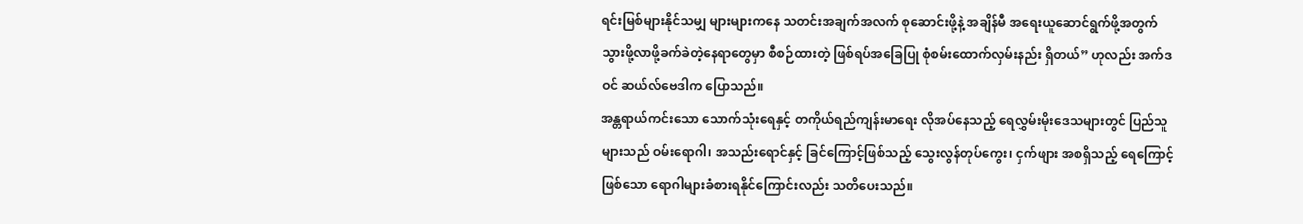ရင်းမြစ်များနိုင်သမျှ များများကနေ သတင်းအချက်အလက် စုဆောင်းဖို့နဲ့ အချိန်မီ အရေးယူဆောင်ရွက်ဖို့အတွက် သွားဖို့လာဖို့ခက်ခဲတဲ့နေရာတွေမှာ စီစဉ်ထားတဲ့ ဖြစ်ရပ်အခြေပြု စုံစမ်းထောက်လှမ်းနည်း ရှိတယ်” ဟုလည်း အက်ဒဝင် ဆယ်လ်ဗေဒါက ပြောသည်။
အန္တရာယ်ကင်းသော သောက်သုံးရေနှင့် တကိုယ်ရည်ကျန်းမာရေး လိုအပ်နေသည့် ရေလွှမ်းမိုးဒေသများတွင် ပြည်သူများသည် ဝမ်းရောဂါ၊ အသည်းရောင်နှင့် ခြင်ကြောင့်ဖြစ်သည့် သွေးလွန်တုပ်ကွေး၊ ငှက်ဖျား အစရှိသည့် ရေကြောင့်ဖြစ်သော ရောဂါများခံစားရနိုင်ကြောင်းလည်း သတိပေးသည်။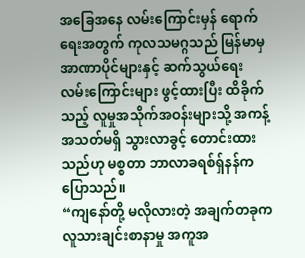အခြေအနေ လမ်းကြောင်းမှန် ရောက်ရေးအတွက် ကုလသမဂ္ဂသည် မြန်မာမှ အာဏာပိုင်များနှင့် ဆက်သွယ်ရေး လမ်းကြောင်းများ ဖွင့်ထားပြီး ထိခိုက်သည့် လူမှုအသိုက်အဝန်းများသို့ အကန့်အသတ်မရှိ သွားလာခွင့် တောင်းထားသည်ဟု မစ္စတာ ဘာလာခရစ်ရှ်နန်က ပြောသည်။
“ကျနော်တို့ မလိုလားတဲ့ အချက်တခုက လူသားချင်းစာနာမှု အကူအ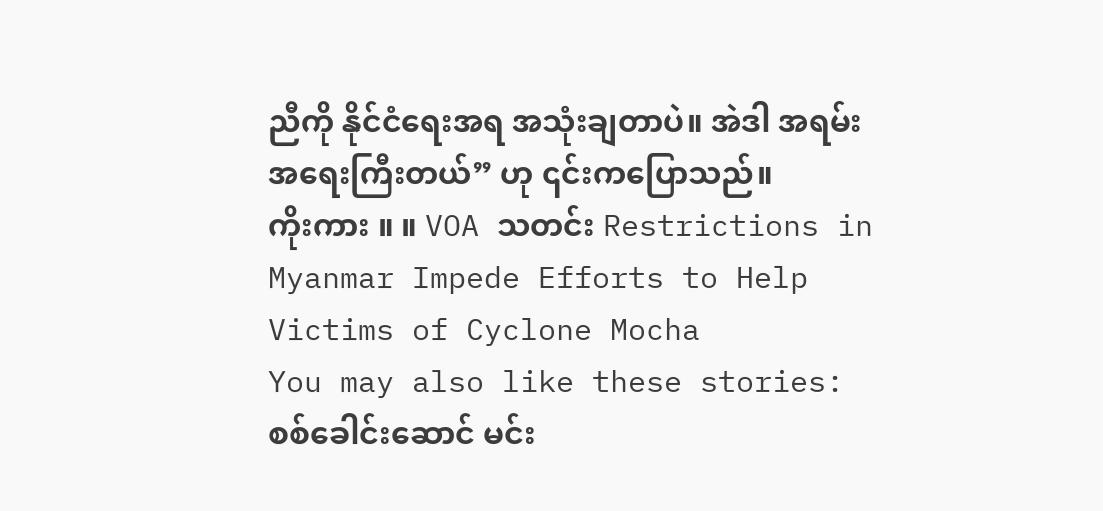ညီကို နိုင်ငံရေးအရ အသုံးချတာပဲ။ အဲဒါ အရမ်း အရေးကြီးတယ်” ဟု ၎င်းကပြောသည်။
ကိုးကား ။ ။ VOA သတင်း Restrictions in Myanmar Impede Efforts to Help Victims of Cyclone Mocha
You may also like these stories:
စစ်ခေါင်းဆောင် မင်း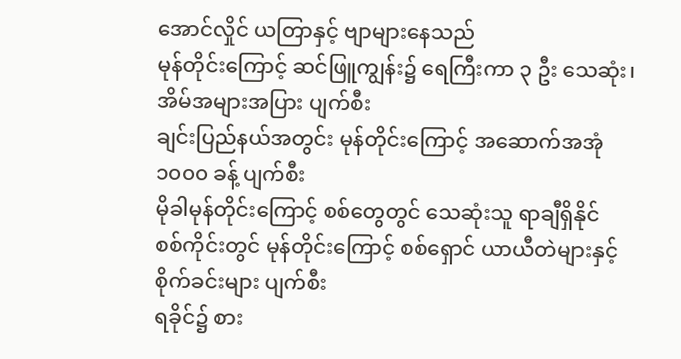အောင်လှိုင် ယတြာနှင့် ဗျာများနေသည်
မုန်တိုင်းကြောင့် ဆင်ဖြူကျွန်း၌ ရေကြီးကာ ၃ ဦး သေဆုံး၊ အိမ်အများအပြား ပျက်စီး
ချင်းပြည်နယ်အတွင်း မုန်တိုင်းကြောင့် အဆောက်အအုံ ၁၀၀၀ ခန့် ပျက်စီး
မိုခါမုန်တိုင်းကြောင့် စစ်တွေတွင် သေဆုံးသူ ရာချီရှိနိုင်
စစ်ကိုင်းတွင် မုန်တိုင်းကြောင့် စစ်ရှောင် ယာယီတဲများနှင့် စိုက်ခင်းများ ပျက်စီး
ရခိုင်၌ စား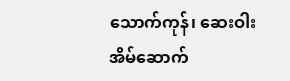သောက်ကုန်၊ ဆေးဝါး အိမ်ဆောက်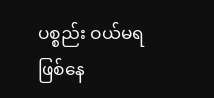ပစ္စည်း ဝယ်မရဖြစ်နေ